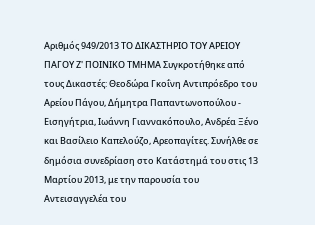Αριθμός 949/2013 ΤΟ ΔΙΚΑΣΤΗΡΙΟ ΤΟΥ ΑΡΕΙΟΥ ΠΑΓΟΥ Ζ' ΠΟΙΝΙΚΟ ΤΜΗΜΑ Συγκροτήθηκε από τους Δικαστές: Θεοδώρα Γκοΐνη Αντιπρόεδρο του Αρείου Πάγου, Δήμητρα Παπαντωνοπούλου - Εισηγήτρια, Ιωάννη Γιαννακόπουλο, Ανδρέα Ξένο και Βασίλειο Καπελούζο, Αρεοπαγίτες. Συνήλθε σε δημόσια συνεδρίαση στο Κατάστημά του στις 13 Μαρτίου 2013, με την παρουσία του Αντεισαγγελέα του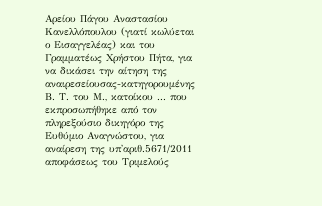Αρείου Πάγου Αναστασίου Κανελλόπουλου (γιατί κωλύεται ο Εισαγγελέας) και του Γραμματέως Χρήστου Πήτα, για να δικάσει την αίτηση της αναιρεσείουσας-κατηγορουμένης Β. Τ. του Μ., κατοίκου ... που εκπροσωπήθηκε από τον πληρεξούσιο δικηγόρο της Ευθύμιο Αναγνώστου, για αναίρεση της υπ'αριθ.5671/2011 αποφάσεως του Τριμελούς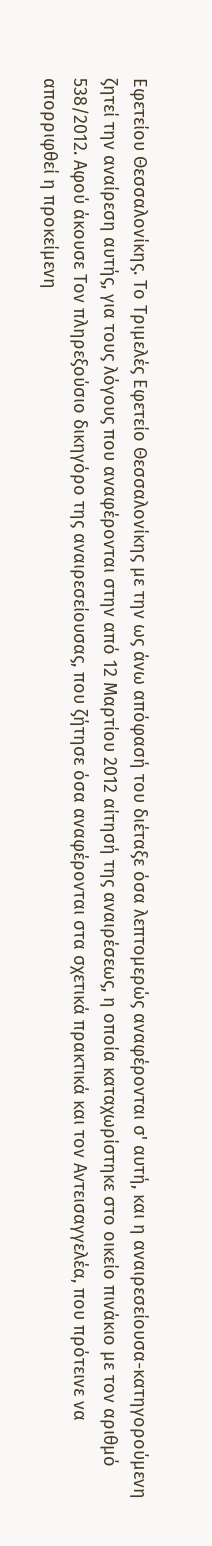Εφετείου Θεσσαλονίκης. Το Τριμελές Εφετείο Θεσσαλονίκης με την ως άνω απόφασή του διέταξε όσα λεπτομερώς αναφέρονται σ' αυτή, και η αναιρεσείουσα-κατηγορούμενη ζητεί την αναίρεση αυτής, για τους λόγους που αναφέρονται στην από 12 Μαρτίου 2012 αίτησή της αναιρέσεως, η οποία καταχωρίστηκε στο οικείο πινάκιο με τον αριθμό 538/2012. Αφού άκουσε Τον πληρεξούσιο δικηγόρο της αναιρεσείουσας, που ζήτησε όσα αναφέρονται στα σχετικά πρακτικά και τον Αντεισαγγελέα, που πρότεινε να απορριφθεί η προκείμενη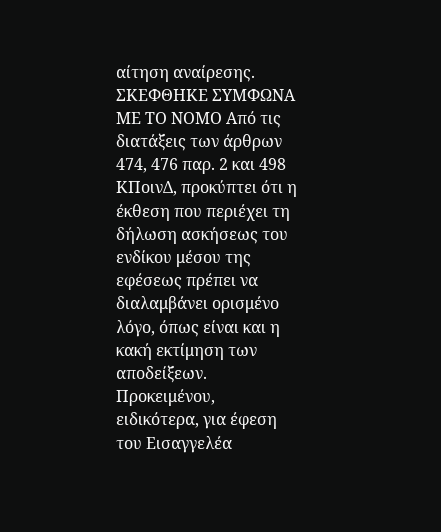αίτηση αναίρεσης. ΣΚΕΦΘΗΚΕ ΣΥΜΦΩΝΑ ΜΕ ΤΟ ΝΟΜΟ Από τις διατάξεις των άρθρων 474, 476 παρ. 2 και 498 ΚΠοινΔ, προκύπτει ότι η έκθεση που περιέχει τη δήλωση ασκήσεως του ενδίκου μέσου της εφέσεως πρέπει να διαλαμβάνει ορισμένο λόγο, όπως είναι και η κακή εκτίμηση των αποδείξεων. Προκειμένου, ειδικότερα, για έφεση του Εισαγγελέα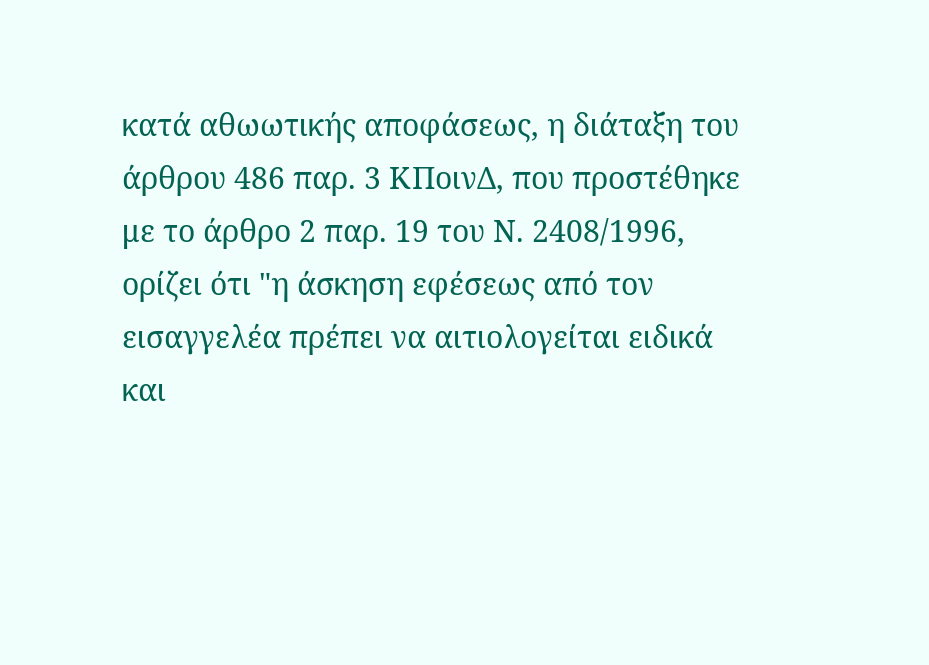κατά αθωωτικής αποφάσεως, η διάταξη του άρθρου 486 παρ. 3 ΚΠοινΔ, που προστέθηκε με το άρθρο 2 παρ. 19 του Ν. 2408/1996, ορίζει ότι "η άσκηση εφέσεως από τον εισαγγελέα πρέπει να αιτιολογείται ειδικά και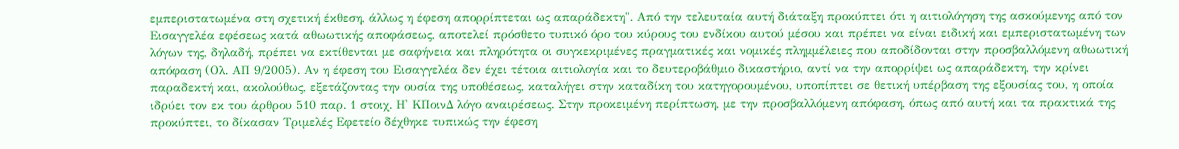εμπεριστατωμένα στη σχετική έκθεση, άλλως η έφεση απορρίπτεται ως απαράδεκτη". Από την τελευταία αυτή διάταξη προκύπτει ότι η αιτιολόγηση της ασκούμενης από τον Εισαγγελέα εφέσεως κατά αθωωτικής αποφάσεως, αποτελεί πρόσθετο τυπικό όρο του κύρους του ενδίκου αυτού μέσου και πρέπει να είναι ειδική και εμπεριστατωμένη των λόγων της, δηλαδή, πρέπει να εκτίθενται με σαφήνεια και πληρότητα οι συγκεκριμένες πραγματικές και νομικές πλημμέλειες που αποδίδονται στην προσβαλλόμενη αθωωτική απόφαση (Ολ. ΑΠ 9/2005). Αν η έφεση του Εισαγγελέα δεν έχει τέτοια αιτιολογία και το δευτεροβάθμιο δικαστήριο, αντί να την απορρίψει ως απαράδεκτη, την κρίνει παραδεκτή και, ακολούθως, εξετάζοντας την ουσία της υποθέσεως, καταλήγει στην καταδίκη του κατηγορουμένου, υποπίπτει σε θετική υπέρβαση της εξουσίας του, η οποία ιδρύει τον εκ του άρθρου 510 παρ. 1 στοιχ. Η' ΚΠοινΔ λόγο αναιρέσεως. Στην προκειμένη περίπτωση, με την προσβαλλόμενη απόφαση, όπως από αυτή και τα πρακτικά της προκύπτει, το δίκασαν Τριμελές Εφετείο δέχθηκε τυπικώς την έφεση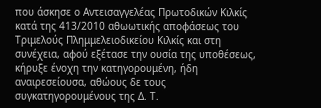που άσκησε ο Αντεισαγγελέας Πρωτοδικών Κιλκίς κατά της 413/2010 αθωωτικής αποφάσεως του Τριμελούς Πλημμελειοδικείου Κιλκίς και στη συνέχεια, αφού εξέτασε την ουσία της υποθέσεως, κήρυξε ένοχη την κατηγορουμένη, ήδη αναιρεσείουσα, αθώους δε τους συγκατηγορουμένους της Δ. Τ.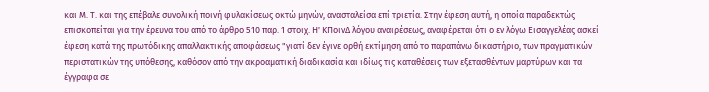και Μ. Τ. και της επέβαλε συνολική ποινή φυλακίσεως οκτώ μηνών, ανασταλείσα επί τριετία. Στην έφεση αυτή, η οποία παραδεκτώς επισκοπείται για την έρευνα του από το άρθρο 510 παρ. 1 στοιχ. Η' ΚΠοινΔ λόγου αναιρέσεως, αναφέρεται ότι ο εν λόγω Εισαγγελέας ασκεί έφεση κατά της πρωτόδικης απαλλακτικής αποφάσεως "γιατί δεν έγινε ορθή εκτίμηση από το παραπάνω δικαστήριο, των πραγματικών περιστατικών της υπόθεσης, καθόσον από την ακροαματική διαδικασία και ιδίως τις καταθέσεις των εξετασθέντων μαρτύρων και τα έγγραφα σε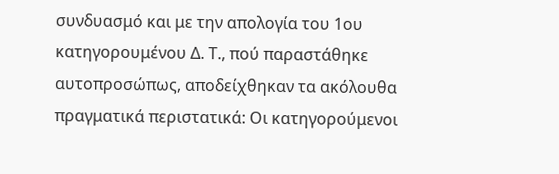συνδυασμό και με την απολογία του 1ου κατηγορουμένου Δ. Τ., πού παραστάθηκε αυτοπροσώπως, αποδείχθηκαν τα ακόλουθα πραγματικά περιστατικά: Οι κατηγορούμενοι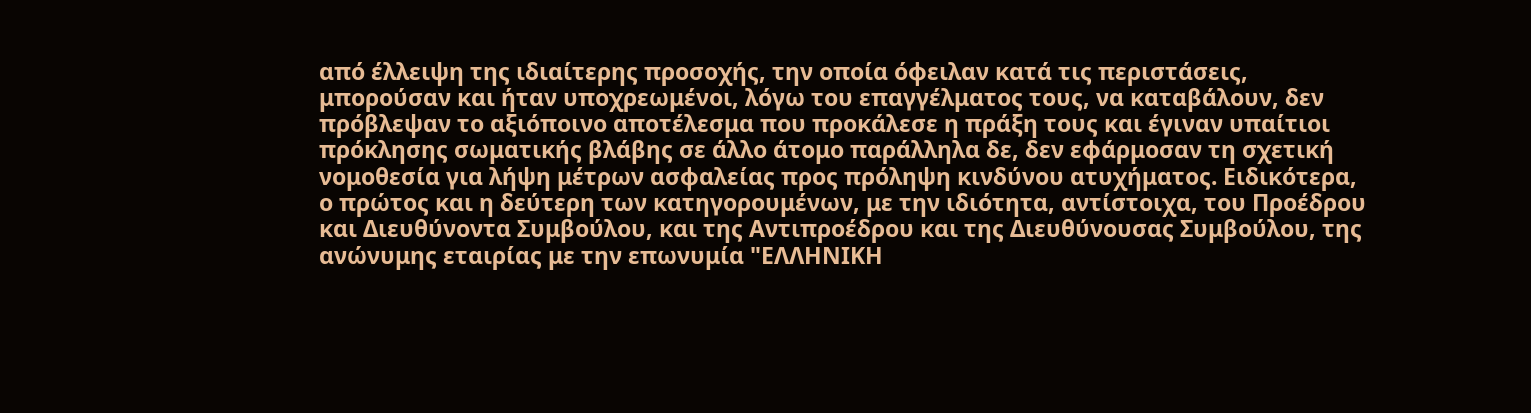από έλλειψη της ιδιαίτερης προσοχής, την οποία όφειλαν κατά τις περιστάσεις, μπορούσαν και ήταν υποχρεωμένοι, λόγω του επαγγέλματος τους, να καταβάλουν, δεν πρόβλεψαν το αξιόποινο αποτέλεσμα που προκάλεσε η πράξη τους και έγιναν υπαίτιοι πρόκλησης σωματικής βλάβης σε άλλο άτομο παράλληλα δε, δεν εφάρμοσαν τη σχετική νομοθεσία για λήψη μέτρων ασφαλείας προς πρόληψη κινδύνου ατυχήματος. Ειδικότερα, ο πρώτος και η δεύτερη των κατηγορουμένων, με την ιδιότητα, αντίστοιχα, του Προέδρου και Διευθύνοντα Συμβούλου, και της Αντιπροέδρου και της Διευθύνουσας Συμβούλου, της ανώνυμης εταιρίας με την επωνυμία "ΕΛΛΗΝΙΚΗ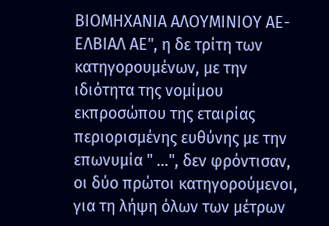ΒΙΟΜΗΧΑΝΙΑ ΑΛΟΥΜΙΝΙΟΥ ΑΕ-ΕΛΒΙΑΛ ΑΕ", η δε τρίτη των κατηγορουμένων, με την ιδιότητα της νομίμου εκπροσώπου της εταιρίας περιορισμένης ευθύνης με την επωνυμία " …", δεν φρόντισαν, οι δύο πρώτοι κατηγορούμενοι, για τη λήψη όλων των μέτρων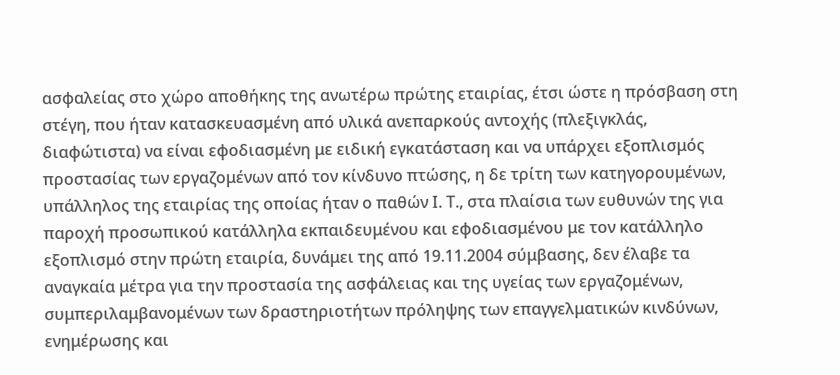ασφαλείας στο χώρο αποθήκης της ανωτέρω πρώτης εταιρίας, έτσι ώστε η πρόσβαση στη στέγη, που ήταν κατασκευασμένη από υλικά ανεπαρκούς αντοχής (πλεξιγκλάς, διαφώτιστα) να είναι εφοδιασμένη με ειδική εγκατάσταση και να υπάρχει εξοπλισμός προστασίας των εργαζομένων από τον κίνδυνο πτώσης, η δε τρίτη των κατηγορουμένων, υπάλληλος της εταιρίας της οποίας ήταν ο παθών Ι. Τ., στα πλαίσια των ευθυνών της για παροχή προσωπικού κατάλληλα εκπαιδευμένου και εφοδιασμένου με τον κατάλληλο εξοπλισμό στην πρώτη εταιρία, δυνάμει της από 19.11.2004 σύμβασης, δεν έλαβε τα αναγκαία μέτρα για την προστασία της ασφάλειας και της υγείας των εργαζομένων, συμπεριλαμβανομένων των δραστηριοτήτων πρόληψης των επαγγελματικών κινδύνων, ενημέρωσης και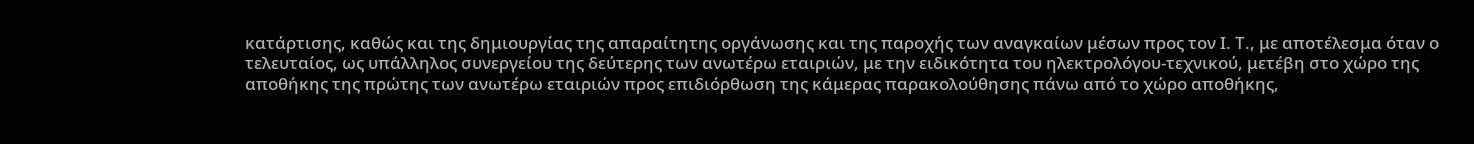κατάρτισης, καθώς και της δημιουργίας της απαραίτητης οργάνωσης και της παροχής των αναγκαίων μέσων προς τον Ι. Τ., με αποτέλεσμα όταν ο τελευταίος, ως υπάλληλος συνεργείου της δεύτερης των ανωτέρω εταιριών, με την ειδικότητα του ηλεκτρολόγου-τεχνικού, μετέβη στο χώρο της αποθήκης της πρώτης των ανωτέρω εταιριών προς επιδιόρθωση της κάμερας παρακολούθησης πάνω από το χώρο αποθήκης,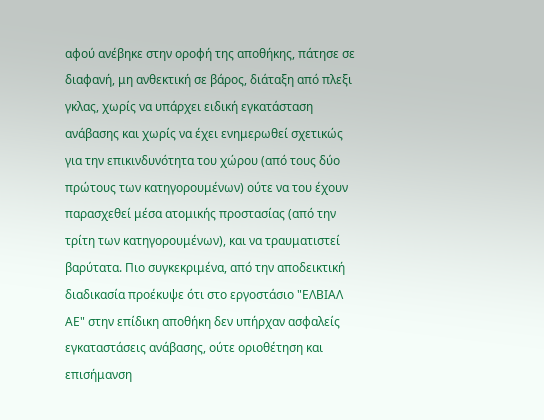αφού ανέβηκε στην οροφή της αποθήκης, πάτησε σε διαφανή, μη ανθεκτική σε βάρος, διάταξη από πλεξι γκλας, χωρίς να υπάρχει ειδική εγκατάσταση ανάβασης και χωρίς να έχει ενημερωθεί σχετικώς για την επικινδυνότητα του χώρου (από τους δύο πρώτους των κατηγορουμένων) ούτε να του έχουν παρασχεθεί μέσα ατομικής προστασίας (από την τρίτη των κατηγορουμένων), και να τραυματιστεί βαρύτατα. Πιο συγκεκριμένα, από την αποδεικτική διαδικασία προέκυψε ότι στο εργοστάσιο "ΕΛΒΙΑΛ ΑΕ" στην επίδικη αποθήκη δεν υπήρχαν ασφαλείς εγκαταστάσεις ανάβασης, ούτε οριοθέτηση και επισήμανση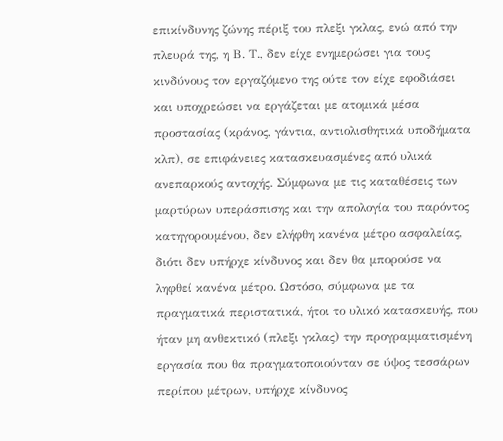επικίνδυνης ζώνης πέριξ του πλεξι γκλας, ενώ από την πλευρά της, η Β. Τ., δεν είχε ενημερώσει για τους κινδύνους τον εργαζόμενο της ούτε τον είχε εφοδιάσει και υποχρεώσει να εργάζεται με ατομικά μέσα προστασίας (κράνος, γάντια, αντιολισθητικά υποδήματα κλπ), σε επιφάνειες κατασκευασμένες από υλικά ανεπαρκούς αντοχής. Σύμφωνα με τις καταθέσεις των μαρτύρων υπεράσπισης και την απολογία του παρόντος κατηγορουμένου, δεν ελήφθη κανένα μέτρο ασφαλείας, διότι δεν υπήρχε κίνδυνος και δεν θα μπορούσε να ληφθεί κανένα μέτρο. Ωστόσο, σύμφωνα με τα πραγματικά περιστατικά, ήτοι το υλικό κατασκευής, που ήταν μη ανθεκτικό (πλεξι γκλας) την προγραμματισμένη εργασία που θα πραγματοποιούνταν σε ύψος τεσσάρων περίπου μέτρων, υπήρχε κίνδυνος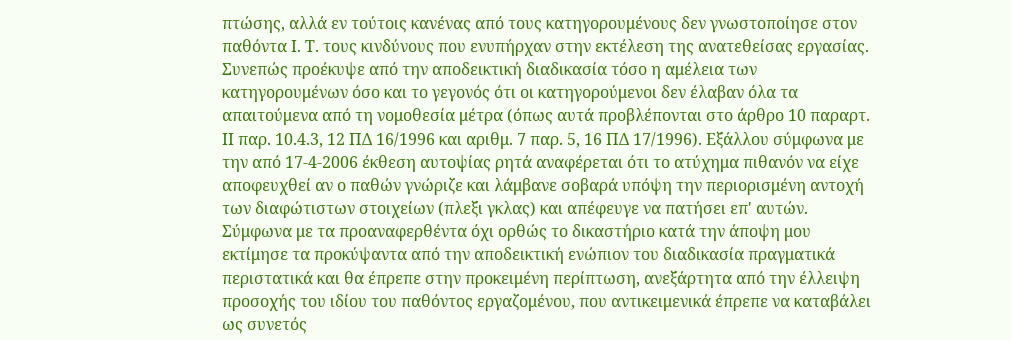πτώσης, αλλά εν τούτοις κανένας από τους κατηγορουμένους δεν γνωστοποίησε στον παθόντα Ι. Τ. τους κινδύνους που ενυπήρχαν στην εκτέλεση της ανατεθείσας εργασίας. Συνεπώς προέκυψε από την αποδεικτική διαδικασία τόσο η αμέλεια των κατηγορουμένων όσο και το γεγονός ότι οι κατηγορούμενοι δεν έλαβαν όλα τα απαιτούμενα από τη νομοθεσία μέτρα (όπως αυτά προβλέπονται στο άρθρο 10 παραρτ. II παρ. 10.4.3, 12 ΠΔ 16/1996 και αριθμ. 7 παρ. 5, 16 ΠΔ 17/1996). Εξάλλου σύμφωνα με την από 17-4-2006 έκθεση αυτοψίας ρητά αναφέρεται ότι το ατύχημα πιθανόν να είχε αποφευχθεί αν ο παθών γνώριζε και λάμβανε σοβαρά υπόψη την περιορισμένη αντοχή των διαφώτιστων στοιχείων (πλεξι γκλας) και απέφευγε να πατήσει επ' αυτών. Σύμφωνα με τα προαναφερθέντα όχι ορθώς το δικαστήριο κατά την άποψη μου εκτίμησε τα προκύψαντα από την αποδεικτική ενώπιον του διαδικασία πραγματικά περιστατικά και θα έπρεπε στην προκειμένη περίπτωση, ανεξάρτητα από την έλλειψη προσοχής του ιδίου του παθόντος εργαζομένου, που αντικειμενικά έπρεπε να καταβάλει ως συνετός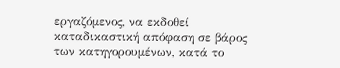εργαζόμενος, να εκδοθεί καταδικαστική απόφαση σε βάρος των κατηγορουμένων, κατά το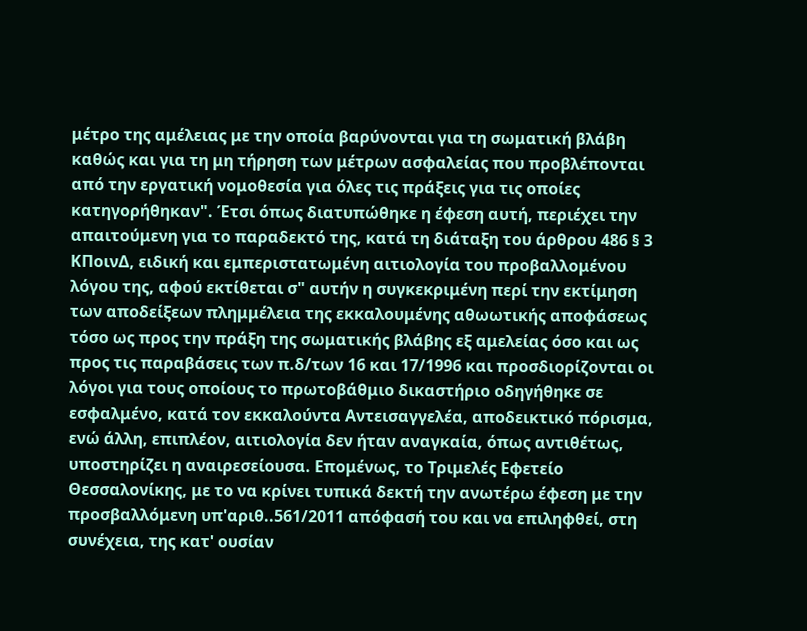μέτρο της αμέλειας με την οποία βαρύνονται για τη σωματική βλάβη καθώς και για τη μη τήρηση των μέτρων ασφαλείας που προβλέπονται από την εργατική νομοθεσία για όλες τις πράξεις για τις οποίες κατηγορήθηκαν". Έτσι όπως διατυπώθηκε η έφεση αυτή, περιέχει την απαιτούμενη για το παραδεκτό της, κατά τη διάταξη του άρθρου 486 § 3 ΚΠοινΔ, ειδική και εμπεριστατωμένη αιτιολογία του προβαλλομένου λόγου της, αφού εκτίθεται σ" αυτήν η συγκεκριμένη περί την εκτίμηση των αποδείξεων πλημμέλεια της εκκαλουμένης αθωωτικής αποφάσεως τόσο ως προς την πράξη της σωματικής βλάβης εξ αμελείας όσο και ως προς τις παραβάσεις των π.δ/των 16 και 17/1996 και προσδιορίζονται οι λόγοι για τους οποίους το πρωτοβάθμιο δικαστήριο οδηγήθηκε σε εσφαλμένο, κατά τον εκκαλούντα Αντεισαγγελέα, αποδεικτικό πόρισμα, ενώ άλλη, επιπλέον, αιτιολογία δεν ήταν αναγκαία, όπως αντιθέτως, υποστηρίζει η αναιρεσείουσα. Επομένως, το Τριμελές Εφετείο Θεσσαλονίκης, με το να κρίνει τυπικά δεκτή την ανωτέρω έφεση με την προσβαλλόμενη υπ'αριθ..561/2011 απόφασή του και να επιληφθεί, στη συνέχεια, της κατ' ουσίαν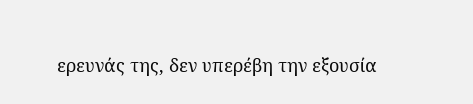ερευνάς της, δεν υπερέβη την εξουσία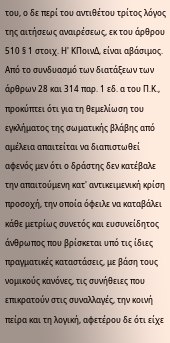του, ο δε περί του αντιθέτου τρίτος λόγος της αιτήσεως αναιρέσεως, εκ του άρθρου 510 § 1 στοιχ. Η' ΚΠοινΔ, είναι αβάσιμος. Από το συνδυασμό των διατάξεων των άρθρων 28 και 314 παρ. 1 εδ. α του Π.Κ., προκύπτει ότι για τη θεμελίωση του εγκλήματος της σωματικής βλάβης από αμέλεια απαιτείται να διαπιστωθεί αφενός μεν ότι ο δράστης δεν κατέβαλε την απαιτούμενη κατ' αντικειμενική κρίση προσοχή, την οποία όφειλε να καταβάλει κάθε μετρίως συνετός και ευσυνείδητος άνθρωπος που βρίσκεται υπό τις ίδιες πραγματικές καταστάσεις, με βάση τους νομικούς κανόνες, τις συνήθειες που επικρατούν στις συναλλαγές, την κοινή πείρα και τη λογική, αφετέρου δε ότι είχε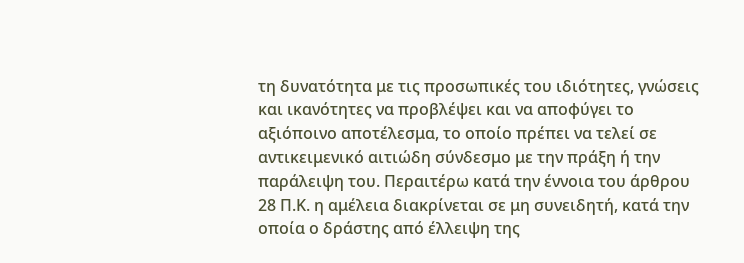τη δυνατότητα με τις προσωπικές του ιδιότητες, γνώσεις και ικανότητες να προβλέψει και να αποφύγει το αξιόποινο αποτέλεσμα, το οποίο πρέπει να τελεί σε αντικειμενικό αιτιώδη σύνδεσμο με την πράξη ή την παράλειψη του. Περαιτέρω κατά την έννοια του άρθρου 28 Π.Κ. η αμέλεια διακρίνεται σε μη συνειδητή, κατά την οποία ο δράστης από έλλειψη της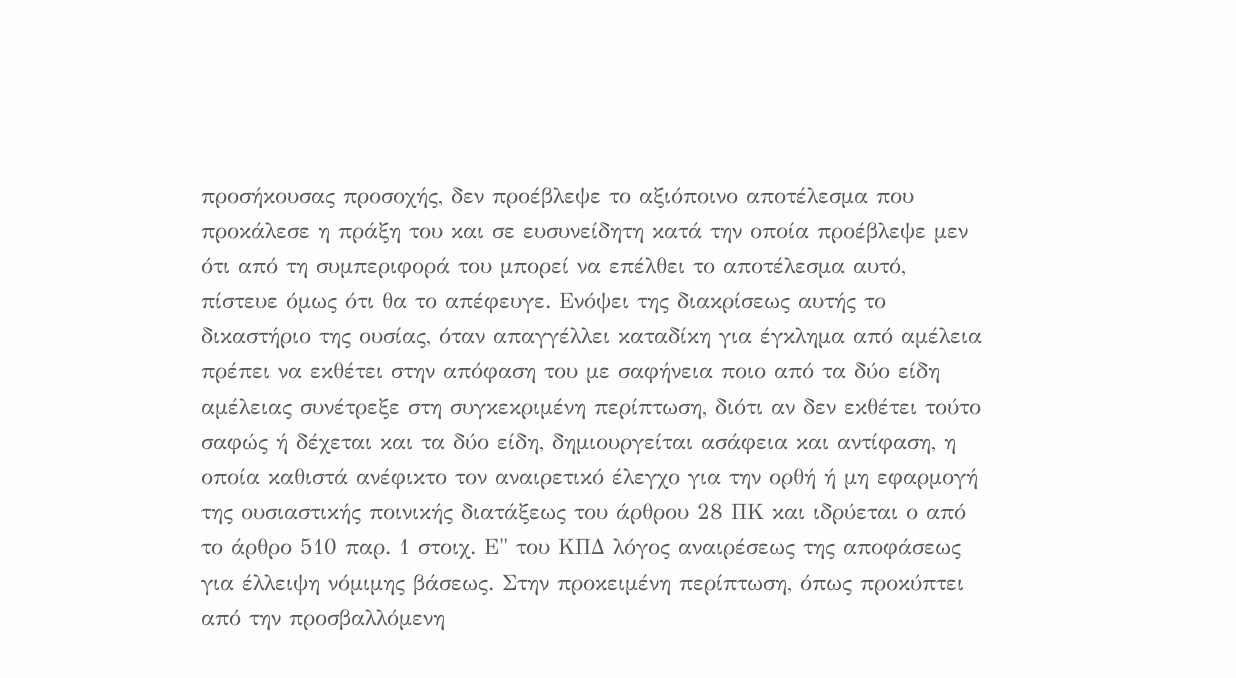προσήκουσας προσοχής, δεν προέβλεψε το αξιόποινο αποτέλεσμα που προκάλεσε η πράξη του και σε ευσυνείδητη κατά την οποία προέβλεψε μεν ότι από τη συμπεριφορά του μπορεί να επέλθει το αποτέλεσμα αυτό, πίστευε όμως ότι θα το απέφευγε. Ενόψει της διακρίσεως αυτής το δικαστήριο της ουσίας, όταν απαγγέλλει καταδίκη για έγκλημα από αμέλεια πρέπει να εκθέτει στην απόφαση του με σαφήνεια ποιο από τα δύο είδη αμέλειας συνέτρεξε στη συγκεκριμένη περίπτωση, διότι αν δεν εκθέτει τούτο σαφώς ή δέχεται και τα δύο είδη, δημιουργείται ασάφεια και αντίφαση, η οποία καθιστά ανέφικτο τον αναιρετικό έλεγχο για την ορθή ή μη εφαρμογή της ουσιαστικής ποινικής διατάξεως του άρθρου 28 ΠΚ και ιδρύεται ο από το άρθρο 510 παρ. 1 στοιχ. Ε" του ΚΠΔ λόγος αναιρέσεως της αποφάσεως για έλλειψη νόμιμης βάσεως. Στην προκειμένη περίπτωση, όπως προκύπτει από την προσβαλλόμενη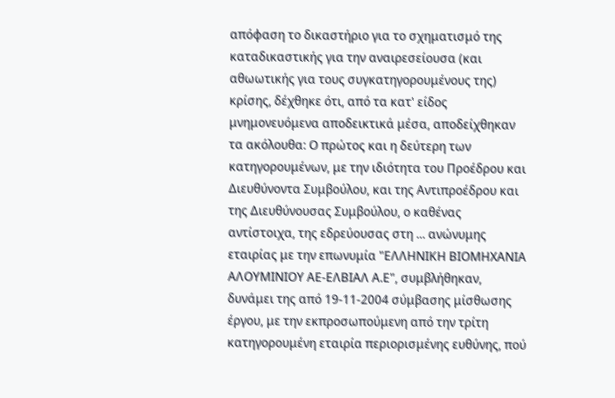απόφαση το δικαστήριο για το σχηματισμό της καταδικαστικής για την αναιρεσείουσα (και αθωωτικής για τους συγκατηγορουμένους της) κρίσης, δέχθηκε ότι, από τα κατ' είδος μνημονευόμενα αποδεικτικά μέσα, αποδείχθηκαν τα ακόλουθα: Ο πρώτος και η δεύτερη των κατηγορουμένων, με την ιδιότητα του Προέδρου και Διευθύνοντα Συμβούλου, και της Αντιπροέδρου και της Διευθύνουσας Συμβούλου, ο καθένας αντίστοιχα, της εδρεύουσας στη ... ανώνυμης εταιρίας με την επωνυμία "ΕΛΛΗΝΙΚΗ ΒΙΟΜΗΧΑΝΙΑ ΑΛΟΥΜΙΝΙΟΥ ΑΕ-ΕΛΒΙΑΛ Α.Ε", συμβλήθηκαν, δυνάμει της από 19-11-2004 σύμβασης μίσθωσης έργου, με την εκπροσωπούμενη από την τρίτη κατηγορουμένη εταιρία περιορισμένης ευθύνης, πού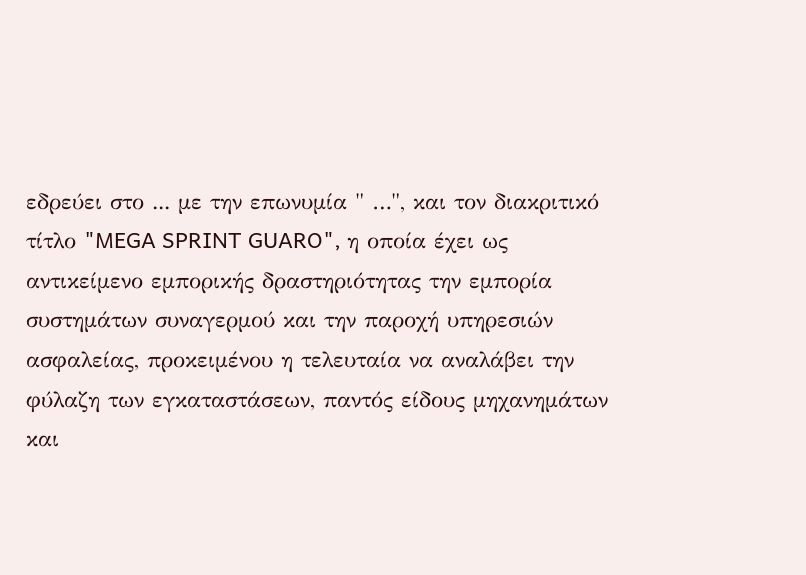εδρεύει στο ... με την επωνυμία " …", και τον διακριτικό τίτλο "MEGA SPRINT GUARO", η οποία έχει ως αντικείμενο εμπορικής δραστηριότητας την εμπορία συστημάτων συναγερμού και την παροχή υπηρεσιών ασφαλείας, προκειμένου η τελευταία να αναλάβει την φύλαζη των εγκαταστάσεων, παντός είδους μηχανημάτων και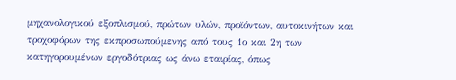μηχανολογικού εξοπλισμού, πρώτων υλών, προϊόντων, αυτοκινήτων και τροχοφόρων της εκπροσωπούμενης από τους 1ο και 2η των κατηγορουμένων εργοδότριας ως άνω εταιρίας, όπως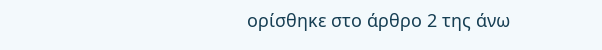ορίσθηκε στο άρθρο 2 της άνω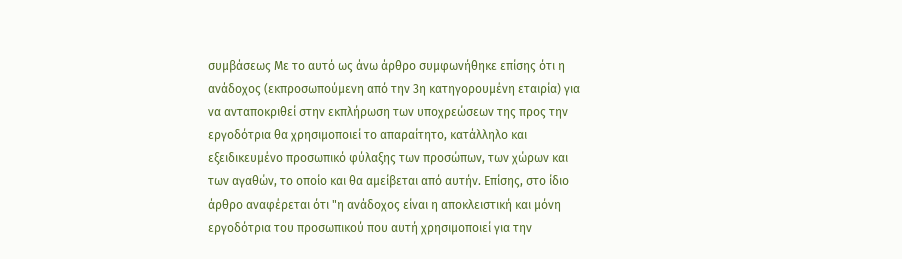συμβάσεως Με το αυτό ως άνω άρθρο συμφωνήθηκε επίσης ότι η ανάδοχος (εκπροσωπούμενη από την 3η κατηγορουμένη εταιρία) για να ανταποκριθεί στην εκπλήρωση των υποχρεώσεων της προς την εργοδότρια θα χρησιμοποιεί το απαραίτητο, κατάλληλο και εξειδικευμένο προσωπικό φύλαξης των προσώπων, των χώρων και των αγαθών, το οποίο και θα αμείβεται από αυτήν. Επίσης, στο ίδιο άρθρο αναφέρεται ότι "η ανάδοχος είναι η αποκλειστική και μόνη εργοδότρια του προσωπικού που αυτή χρησιμοποιεί για την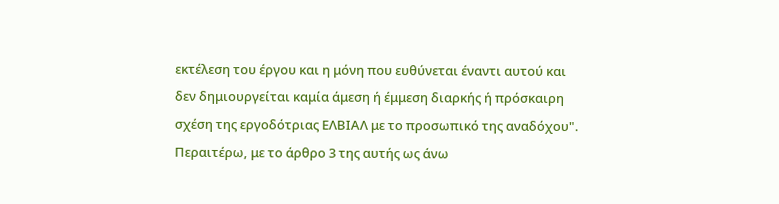εκτέλεση του έργου και η μόνη που ευθύνεται έναντι αυτού και δεν δημιουργείται καμία άμεση ή έμμεση διαρκής ή πρόσκαιρη σχέση της εργοδότριας ΕΛΒΙΑΛ με το προσωπικό της αναδόχου". Περαιτέρω, με το άρθρο 3 της αυτής ως άνω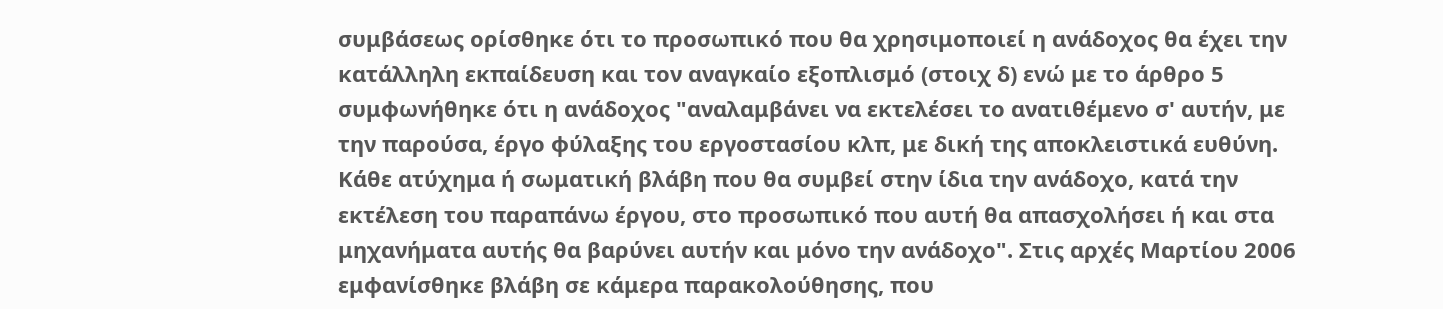συμβάσεως ορίσθηκε ότι το προσωπικό που θα χρησιμοποιεί η ανάδοχος θα έχει την κατάλληλη εκπαίδευση και τον αναγκαίο εξοπλισμό (στοιχ δ) ενώ με το άρθρο 5 συμφωνήθηκε ότι η ανάδοχος "αναλαμβάνει να εκτελέσει το ανατιθέμενο σ' αυτήν, με την παρούσα, έργο φύλαξης του εργοστασίου κλπ, με δική της αποκλειστικά ευθύνη. Κάθε ατύχημα ή σωματική βλάβη που θα συμβεί στην ίδια την ανάδοχο, κατά την εκτέλεση του παραπάνω έργου, στο προσωπικό που αυτή θα απασχολήσει ή και στα μηχανήματα αυτής θα βαρύνει αυτήν και μόνο την ανάδοχο". Στις αρχές Μαρτίου 2006 εμφανίσθηκε βλάβη σε κάμερα παρακολούθησης, που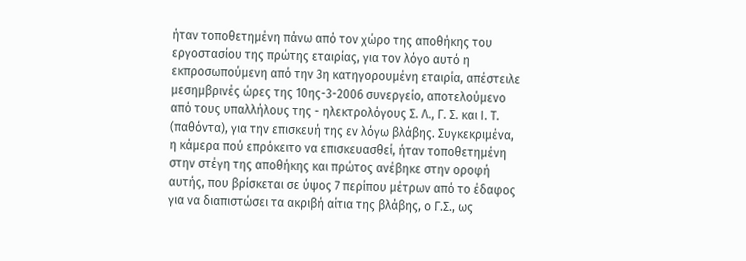ήταν τοποθετημένη πάνω από τον χώρο της αποθήκης του εργοστασίου της πρώτης εταιρίας, για τον λόγο αυτό η εκπροσωπούμενη από την 3η κατηγορουμένη εταιρία, απέστειλε μεσημβρινές ώρες της 10ης-3-2006 συνεργείο, αποτελούμενο από τους υπαλλήλους της - ηλεκτρολόγους Σ. Λ., Γ. Σ. και Ι. Τ. (παθόντα), για την επισκευή της εν λόγω βλάβης. Συγκεκριμένα, η κάμερα πού επρόκειτο να επισκευασθεί, ήταν τοποθετημένη στην στέγη της αποθήκης και πρώτος ανέβηκε στην οροφή αυτής, που βρίσκεται σε ύψος 7 περίπου μέτρων από το έδαφος για να διαπιστώσει τα ακριβή αίτια της βλάβης, ο Γ.Σ., ως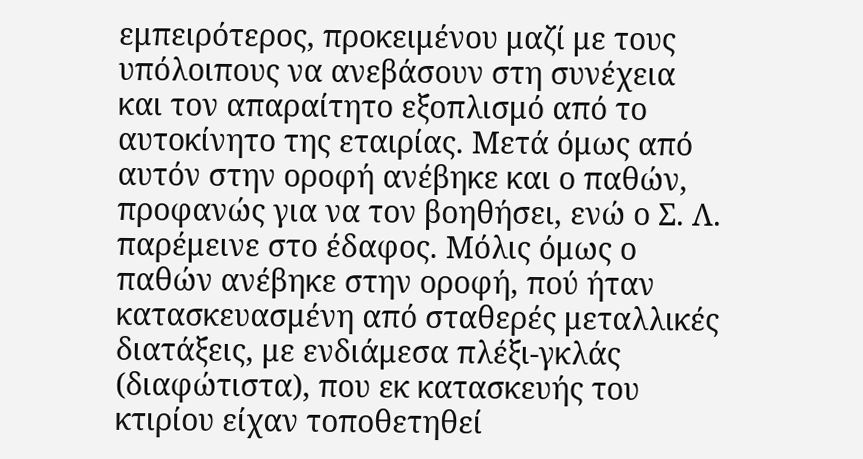εμπειρότερος, προκειμένου μαζί με τους υπόλοιπους να ανεβάσουν στη συνέχεια και τον απαραίτητο εξοπλισμό από το αυτοκίνητο της εταιρίας. Μετά όμως από αυτόν στην οροφή ανέβηκε και ο παθών, προφανώς για να τον βοηθήσει, ενώ ο Σ. Λ. παρέμεινε στο έδαφος. Μόλις όμως ο παθών ανέβηκε στην οροφή, πού ήταν κατασκευασμένη από σταθερές μεταλλικές διατάξεις, με ενδιάμεσα πλέξι-γκλάς (διαφώτιστα), που εκ κατασκευής του κτιρίου είχαν τοποθετηθεί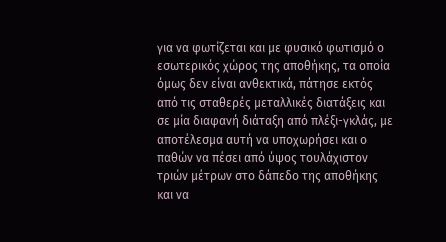για να φωτίζεται και με φυσικό φωτισμό ο εσωτερικός χώρος της αποθήκης, τα οποία όμως δεν είναι ανθεκτικά, πάτησε εκτός από τις σταθερές μεταλλικές διατάξεις και σε μία διαφανή διάταξη από πλέξι-γκλάς, με αποτέλεσμα αυτή να υποχωρήσει και ο παθών να πέσει από ύψος τουλάχιστον τριών μέτρων στο δάπεδο της αποθήκης και να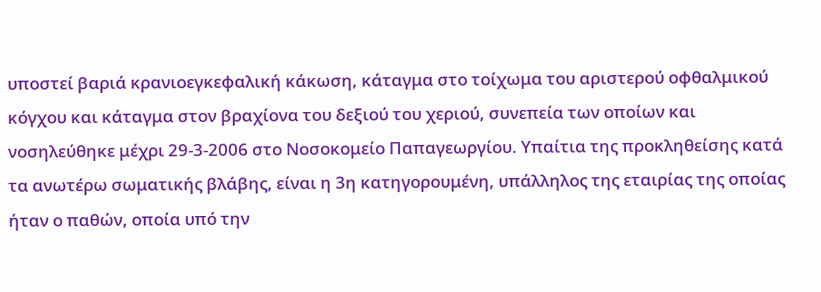υποστεί βαριά κρανιοεγκεφαλική κάκωση, κάταγμα στο τοίχωμα του αριστερού οφθαλμικού κόγχου και κάταγμα στον βραχίονα του δεξιού του χεριού, συνεπεία των οποίων και νοσηλεύθηκε μέχρι 29-3-2006 στο Νοσοκομείο Παπαγεωργίου. Υπαίτια της προκληθείσης κατά τα ανωτέρω σωματικής βλάβης, είναι η 3η κατηγορουμένη, υπάλληλος της εταιρίας της οποίας ήταν ο παθών, οποία υπό την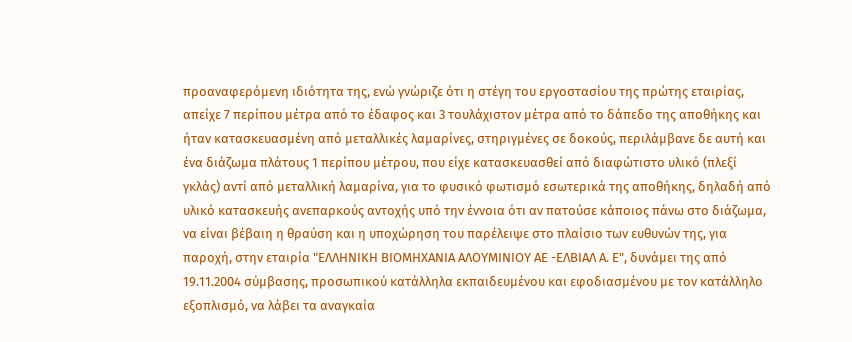προαναφερόμενη ιδιότητα της, ενώ γνώριζε ότι η στέγη του εργοστασίου της πρώτης εταιρίας, απείχε 7 περίπου μέτρα από το έδαφος και 3 τουλάχιστον μέτρα από το δάπεδο της αποθήκης και ήταν κατασκευασμένη από μεταλλικές λαμαρίνες, στηριγμένες σε δοκούς, περιλάμβανε δε αυτή και ένα διάζωμα πλάτους 1 περίπου μέτρου, που είχε κατασκευασθεί από διαφώτιστο υλικό (πλεξί γκλάς) αντί από μεταλλική λαμαρίνα, για το φυσικό φωτισμό εσωτερικά της αποθήκης, δηλαδή από υλικό κατασκευής ανεπαρκούς αντοχής υπό την έννοια ότι αν πατούσε κάποιος πάνω στο διάζωμα, να είναι βέβαιη η θραύση και η υποχώρηση του παρέλειψε στο πλαίσιο των ευθυνών της, για παροχή, στην εταιρία "ΕΛΛΗΝΙΚΗ ΒΙΟΜΗΧΑΝΙΑ ΑΛΟΥΜΙΝΙΟΥ ΑΕ -ΕΛΒΙΑΛ Α. Ε", δυνάμει της από 19.11.2004 σύμβασης, προσωπικού κατάλληλα εκπαιδευμένου και εφοδιασμένου με τον κατάλληλο εξοπλισμό, να λάβει τα αναγκαία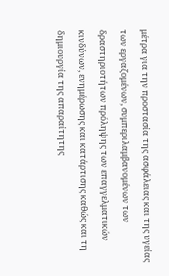μέτρα για την προστασία της ασφάλειας και της υγείας των εργαζομένων, συμπεριλαμβανομένων των δραστηριοτήτων πρόληψης των επαγγελματικών κινδύνων, ενημέρωσης και κατάρτισης καθώς και τη δημιουργία της απαραίτητης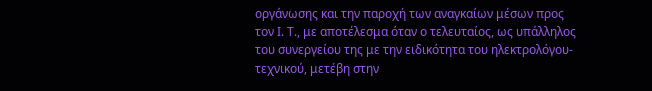οργάνωσης και την παροχή των αναγκαίων μέσων προς τον Ι. Τ., με αποτέλεσμα όταν ο τελευταίος, ως υπάλληλος του συνεργείου της με την ειδικότητα του ηλεκτρολόγου-τεχνικού, μετέβη στην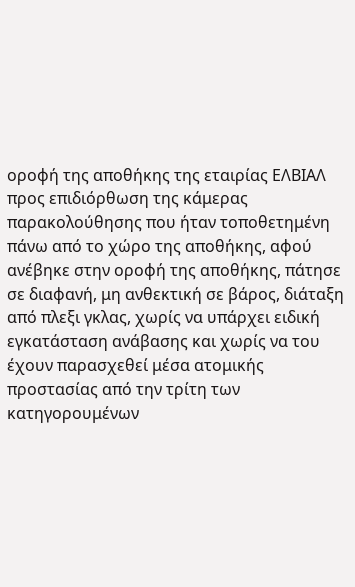οροφή της αποθήκης της εταιρίας ΕΛΒΙΑΛ προς επιδιόρθωση της κάμερας παρακολούθησης που ήταν τοποθετημένη πάνω από το χώρο της αποθήκης, αφού ανέβηκε στην οροφή της αποθήκης, πάτησε σε διαφανή, μη ανθεκτική σε βάρος, διάταξη από πλεξι γκλας, χωρίς να υπάρχει ειδική εγκατάσταση ανάβασης και χωρίς να του έχουν παρασχεθεί μέσα ατομικής προστασίας από την τρίτη των κατηγορουμένων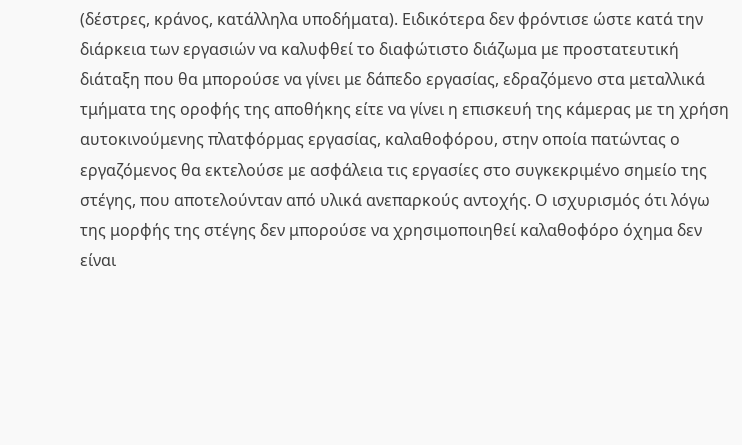(δέστρες, κράνος, κατάλληλα υποδήματα). Ειδικότερα δεν φρόντισε ώστε κατά την διάρκεια των εργασιών να καλυφθεί το διαφώτιστο διάζωμα με προστατευτική διάταξη που θα μπορούσε να γίνει με δάπεδο εργασίας, εδραζόμενο στα μεταλλικά τμήματα της οροφής της αποθήκης είτε να γίνει η επισκευή της κάμερας με τη χρήση αυτοκινούμενης πλατφόρμας εργασίας, καλαθοφόρου, στην οποία πατώντας ο εργαζόμενος θα εκτελούσε με ασφάλεια τις εργασίες στο συγκεκριμένο σημείο της στέγης, που αποτελούνταν από υλικά ανεπαρκούς αντοχής. Ο ισχυρισμός ότι λόγω της μορφής της στέγης δεν μπορούσε να χρησιμοποιηθεί καλαθοφόρο όχημα δεν είναι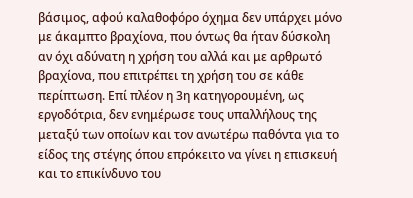βάσιμος, αφού καλαθοφόρο όχημα δεν υπάρχει μόνο με άκαμπτο βραχίονα, που όντως θα ήταν δύσκολη αν όχι αδύνατη η χρήση του αλλά και με αρθρωτό βραχίονα, που επιτρέπει τη χρήση του σε κάθε περίπτωση. Επί πλέον η 3η κατηγορουμένη, ως εργοδότρια, δεν ενημέρωσε τους υπαλλήλους της μεταξύ των οποίων και τον ανωτέρω παθόντα για το είδος της στέγης όπου επρόκειτο να γίνει η επισκευή και το επικίνδυνο του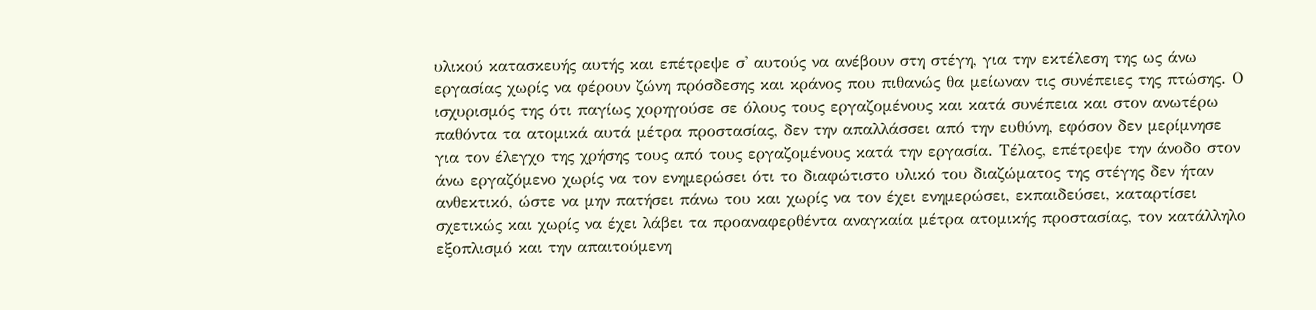υλικού κατασκευής αυτής και επέτρεψε σ' αυτούς να ανέβουν στη στέγη, για την εκτέλεση της ως άνω εργασίας χωρίς να φέρουν ζώνη πρόσδεσης και κράνος που πιθανώς θα μείωναν τις συνέπειες της πτώσης. Ο ισχυρισμός της ότι παγίως χορηγούσε σε όλους τους εργαζομένους και κατά συνέπεια και στον ανωτέρω παθόντα τα ατομικά αυτά μέτρα προστασίας, δεν την απαλλάσσει από την ευθύνη, εφόσον δεν μερίμνησε για τον έλεγχο της χρήσης τους από τους εργαζομένους κατά την εργασία. Τέλος, επέτρεψε την άνοδο στον άνω εργαζόμενο χωρίς να τον ενημερώσει ότι το διαφώτιστο υλικό του διαζώματος της στέγης δεν ήταν ανθεκτικό, ώστε να μην πατήσει πάνω του και χωρίς να τον έχει ενημερώσει, εκπαιδεύσει, καταρτίσει σχετικώς και χωρίς να έχει λάβει τα προαναφερθέντα αναγκαία μέτρα ατομικής προστασίας, τον κατάλληλο εξοπλισμό και την απαιτούμενη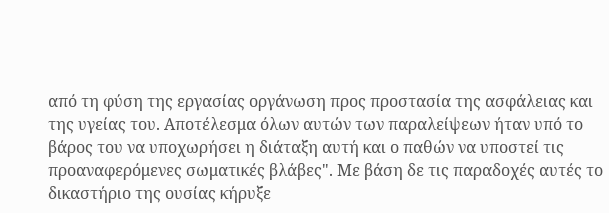από τη φύση της εργασίας οργάνωση προς προστασία της ασφάλειας και της υγείας του. Αποτέλεσμα όλων αυτών των παραλείψεων ήταν υπό το βάρος του να υποχωρήσει η διάταξη αυτή και ο παθών να υποστεί τις προαναφερόμενες σωματικές βλάβες". Με βάση δε τις παραδοχές αυτές το δικαστήριο της ουσίας κήρυξε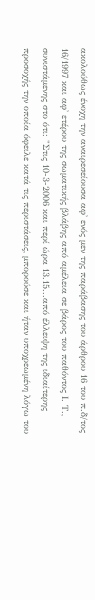ακολούθως ένοχη την αναιρεσείουσα αφ' ενός μεν της παράβασης του άρθρου 16 του π.δ/τος 16/1997 και αφ' ετέρου της σωματικής βλάβης από αμέλεια σε βάρος του παθόντος Ι. Τ., συνιστάμενης στο ότι: "Στις 10-3-2006 και περί ώρα 13.15...από έλλειψη της ιδιαίτερης προσοχής την οποία όφειλε κατά τις περιστάσεις, μπορούσε και ήταν υποχρεωμένη λόγω του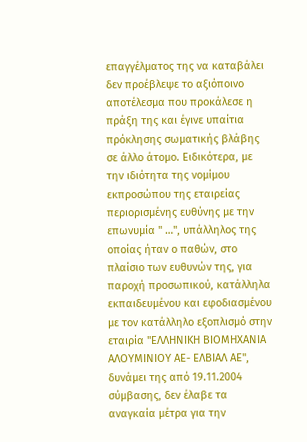επαγγέλματος της να καταβάλει δεν προέβλεψε το αξιόποινο αποτέλεσμα που προκάλεσε η πράξη της και έγινε υπαίτια πρόκλησης σωματικής βλάβης σε άλλο άτομο. Ειδικότερα, με την ιδιότητα της νομίμου εκπροσώπου της εταιρείας περιορισμένης ευθύνης με την επωνυμία " …", υπάλληλος της οποίας ήταν ο παθών, στο πλαίσιο των ευθυνών της, για παροχή προσωπικού, κατάλληλα εκπαιδευμένου και εφοδιασμένου με τον κατάλληλο εξοπλισμό στην εταιρία "ΕΛΛΗΝΙΚΗ ΒΙΟΜΗΧΑΝΙΑ ΑΛΟΥΜΙΝΙΟΥ ΑΕ- ΕΛΒΙΑΛ ΑΕ", δυνάμει της από 19.11.2004 σύμβασης, δεν έλαβε τα αναγκαία μέτρα για την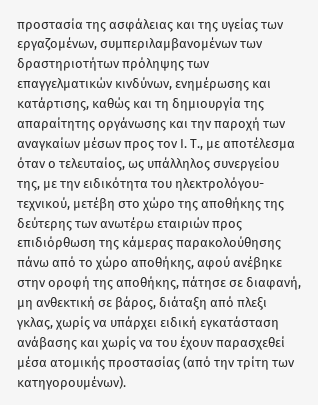προστασία της ασφάλειας και της υγείας των εργαζομένων, συμπεριλαμβανομένων των δραστηριοτήτων πρόληψης των επαγγελματικών κινδύνων, ενημέρωσης και κατάρτισης, καθώς και τη δημιουργία της απαραίτητης οργάνωσης και την παροχή των αναγκαίων μέσων προς τον Ι. Τ., με αποτέλεσμα όταν ο τελευταίος, ως υπάλληλος συνεργείου της, με την ειδικότητα του ηλεκτρολόγου-τεχνικού, μετέβη στο χώρο της αποθήκης της δεύτερης των ανωτέρω εταιριών προς επιδιόρθωση της κάμερας παρακολούθησης πάνω από το χώρο αποθήκης, αφού ανέβηκε στην οροφή της αποθήκης, πάτησε σε διαφανή, μη ανθεκτική σε βάρος, διάταξη από πλεξι γκλας, χωρίς να υπάρχει ειδική εγκατάσταση ανάβασης και χωρίς να του έχουν παρασχεθεί μέσα ατομικής προστασίας (από την τρίτη των κατηγορουμένων).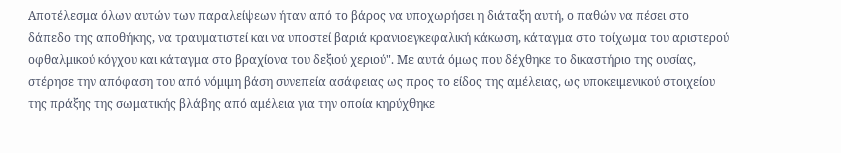Αποτέλεσμα όλων αυτών των παραλείψεων ήταν από το βάρος να υποχωρήσει η διάταξη αυτή, ο παθών να πέσει στο δάπεδο της αποθήκης, να τραυματιστεί και να υποστεί βαριά κρανιοεγκεφαλική κάκωση, κάταγμα στο τοίχωμα του αριστερού οφθαλμικού κόγχου και κάταγμα στο βραχίονα του δεξιού χεριού". Με αυτά όμως που δέχθηκε το δικαστήριο της ουσίας, στέρησε την απόφαση του από νόμιμη βάση συνεπεία ασάφειας ως προς το είδος της αμέλειας, ως υποκειμενικού στοιχείου της πράξης της σωματικής βλάβης από αμέλεια για την οποία κηρύχθηκε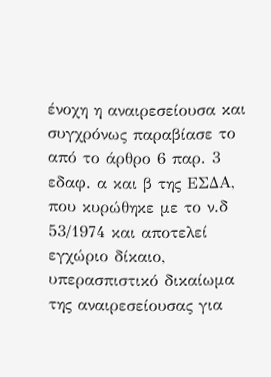ένοχη η αναιρεσείουσα και συγχρόνως παραβίασε το από το άρθρο 6 παρ. 3 εδαφ. α και β της ΕΣΔΑ, που κυρώθηκε με το ν.δ 53/1974 και αποτελεί εγχώριο δίκαιο, υπερασπιστικό δικαίωμα της αναιρεσείουσας για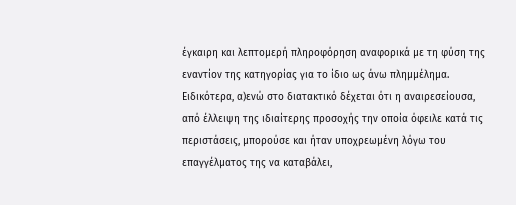έγκαιρη και λεπτομερή πληροφόρηση αναφορικά με τη φύση της εναντίον της κατηγορίας για το ίδιο ως άνω πλημμέλημα. Ειδικότερα, α)ενώ στο διατακτικό δέχεται ότι η αναιρεσείουσα, από έλλειψη της ιδιαίτερης προσοχής την οποία όφειλε κατά τις περιστάσεις, μπορούσε και ήταν υποχρεωμένη λόγω του επαγγέλματος της να καταβάλει,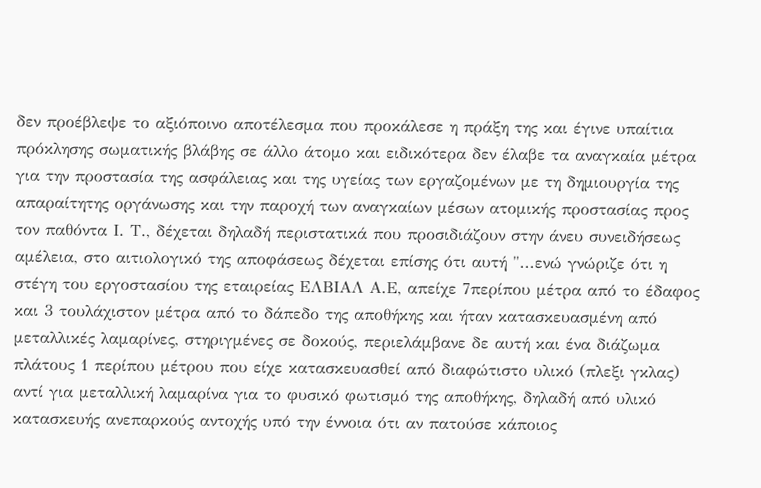δεν προέβλεψε το αξιόποινο αποτέλεσμα που προκάλεσε η πράξη της και έγινε υπαίτια πρόκλησης σωματικής βλάβης σε άλλο άτομο και ειδικότερα δεν έλαβε τα αναγκαία μέτρα για την προστασία της ασφάλειας και της υγείας των εργαζομένων με τη δημιουργία της απαραίτητης οργάνωσης και την παροχή των αναγκαίων μέσων ατομικής προστασίας προς τον παθόντα Ι. Τ., δέχεται δηλαδή περιστατικά που προσιδιάζουν στην άνευ συνειδήσεως αμέλεια, στο αιτιολογικό της αποφάσεως δέχεται επίσης ότι αυτή "...ενώ γνώριζε ότι η στέγη του εργοστασίου της εταιρείας ΕΛΒΙΑΛ Α.Ε, απείχε 7περίπου μέτρα από το έδαφος και 3 τουλάχιστον μέτρα από το δάπεδο της αποθήκης και ήταν κατασκευασμένη από μεταλλικές λαμαρίνες, στηριγμένες σε δοκούς, περιελάμβανε δε αυτή και ένα διάζωμα πλάτους 1 περίπου μέτρου που είχε κατασκευασθεί από διαφώτιστο υλικό (πλεξι γκλας) αντί για μεταλλική λαμαρίνα για το φυσικό φωτισμό της αποθήκης, δηλαδή από υλικό κατασκευής ανεπαρκούς αντοχής υπό την έννοια ότι αν πατούσε κάποιος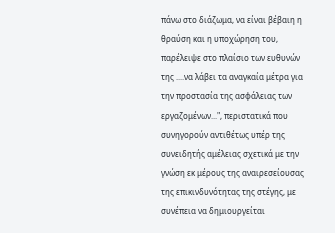πάνω στο διάζωμα, να είναι βέβαιη η θραύση και η υποχώρηση του, παρέλειψε στο πλαίσιο των ευθυνών της ....να λάβει τα αναγκαία μέτρα για την προστασία της ασφάλειας των εργαζομένων...", περιστατικά που συνηγορούν αντιθέτως υπέρ της συνειδητής αμέλειας σχετικά με την γνώση εκ μέρους της αναιρεσείουσας της επικινδυνότητας της στέγης, με συνέπεια να δημιουργείται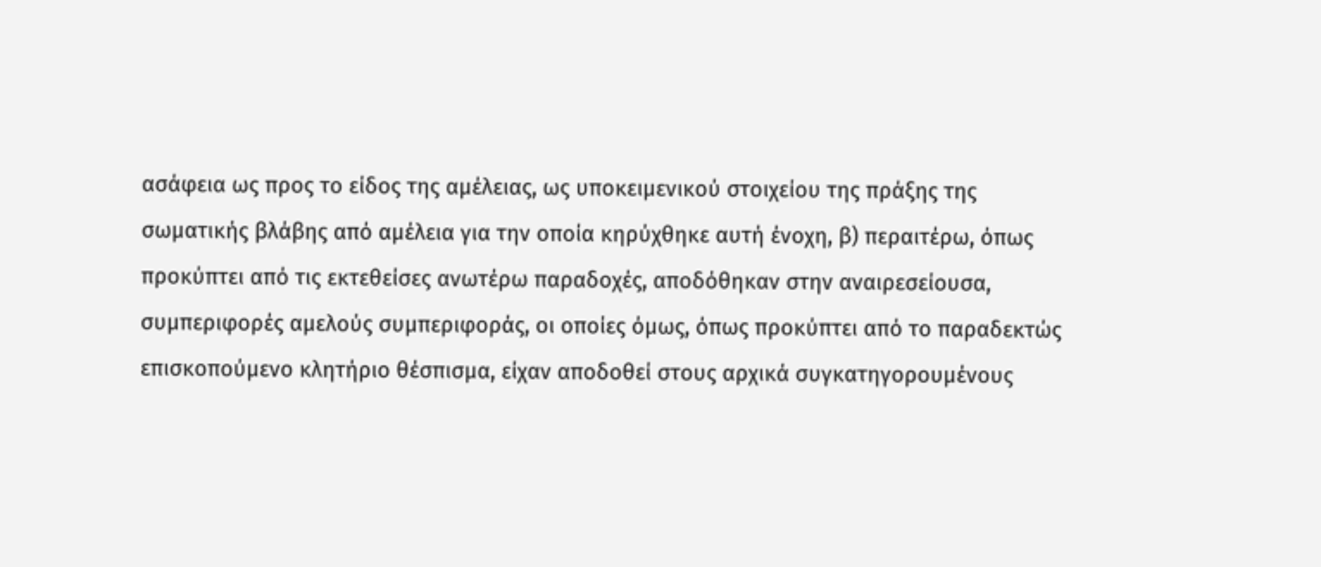ασάφεια ως προς το είδος της αμέλειας, ως υποκειμενικού στοιχείου της πράξης της σωματικής βλάβης από αμέλεια για την οποία κηρύχθηκε αυτή ένοχη, β) περαιτέρω, όπως προκύπτει από τις εκτεθείσες ανωτέρω παραδοχές, αποδόθηκαν στην αναιρεσείουσα, συμπεριφορές αμελούς συμπεριφοράς, οι οποίες όμως, όπως προκύπτει από το παραδεκτώς επισκοπούμενο κλητήριο θέσπισμα, είχαν αποδοθεί στους αρχικά συγκατηγορουμένους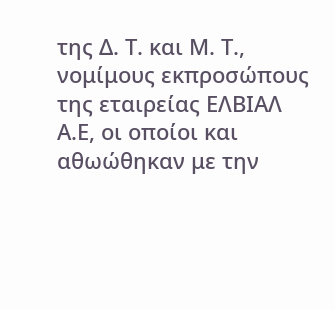της Δ. Τ. και Μ. Τ., νομίμους εκπροσώπους της εταιρείας ΕΛΒΙΑΛ Α.Ε, οι οποίοι και αθωώθηκαν με την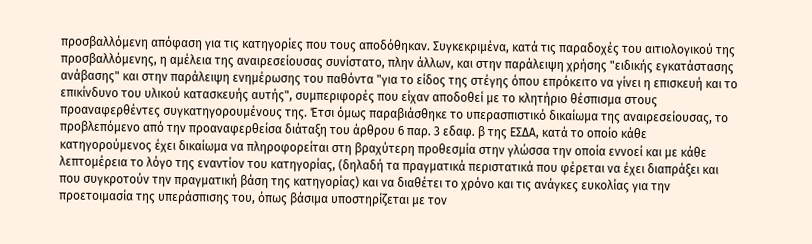προσβαλλόμενη απόφαση για τις κατηγορίες που τους αποδόθηκαν. Συγκεκριμένα, κατά τις παραδοχές του αιτιολογικού της προσβαλλόμενης, η αμέλεια της αναιρεσείουσας συνίστατο, πλην άλλων, και στην παράλειψη χρήσης "ειδικής εγκατάστασης ανάβασης" και στην παράλειψη ενημέρωσης του παθόντα "για το είδος της στέγης όπου επρόκειτο να γίνει η επισκευή και το επικίνδυνο του υλικού κατασκευής αυτής", συμπεριφορές που είχαν αποδοθεί με το κλητήριο θέσπισμα στους προαναφερθέντες συγκατηγορουμένους της. Έτσι όμως παραβιάσθηκε το υπερασπιστικό δικαίωμα της αναιρεσείουσας, το προβλεπόμενο από την προαναφερθείσα διάταξη του άρθρου 6 παρ. 3 εδαφ. β της ΕΣΔΑ, κατά το οποίο κάθε κατηγορούμενος έχει δικαίωμα να πληροφορείται στη βραχύτερη προθεσμία στην γλώσσα την οποία εννοεί και με κάθε λεπτομέρεια το λόγο της εναντίον του κατηγορίας, (δηλαδή τα πραγματικά περιστατικά που φέρεται να έχει διαπράξει και που συγκροτούν την πραγματική βάση της κατηγορίας) και να διαθέτει το χρόνο και τις ανάγκες ευκολίας για την προετοιμασία της υπεράσπισης του, όπως βάσιμα υποστηρίζεται με τον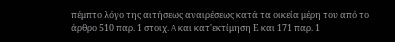πέμπτο λόγο της αιτήσεως αναιρέσεως κατά τα οικεία μέρη του από το άρθρο 510 παρ. 1 στοιχ. A και κατ'εκτίμηση Ε και 171 παρ. 1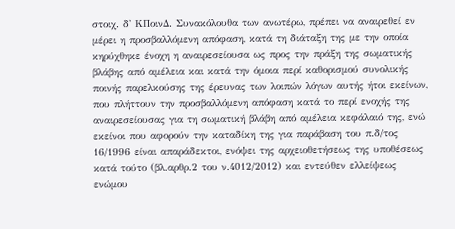στοιχ. δ' ΚΠοινΔ. Συνακόλουθα των ανωτέρω, πρέπει να αναιρεθεί εν μέρει η προσβαλλόμενη απόφαση, κατά τη διάταξη της με την οποία κηρύχθηκε ένοχη η αναιρεσείουσα ως προς την πράξη της σωματικής βλάβης από αμέλεια και κατά την όμοια περί καθορισμού συνολικής ποινής παρελκούσης της έρευνας των λοιπών λόγων αυτής ήτοι εκείνων, που πλήττουν την προσβαλλόμενη απόφαση κατά το περί ενοχής της αναιρεσείουσας για τη σωματική βλάβη από αμέλεια κεφάλαιό της, ενώ εκείνοι που αφορούν την καταδίκη της για παράβαση του π.δ/τος 16/1996 είναι απαράδεκτοι, ενόψει της αρχειοθετήσεως της υποθέσεως κατά τούτο (βλ.αρθρ.2 του ν.4012/2012) και εντεύθεν ελλείψεως ενώμου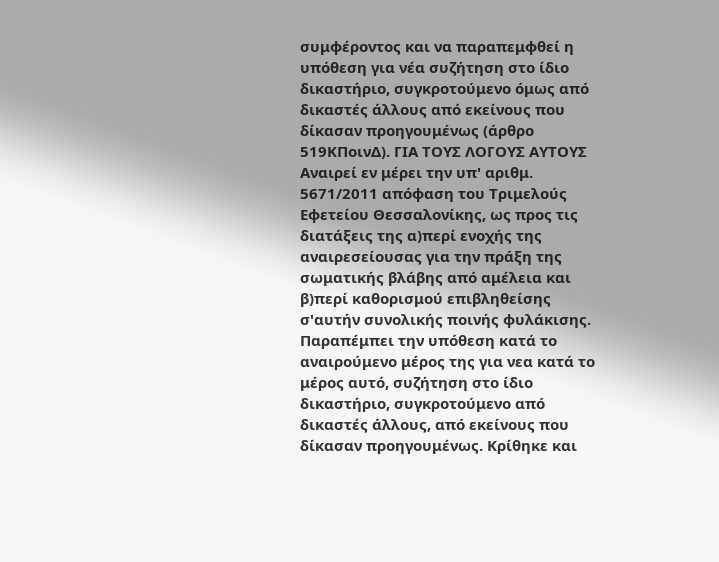συμφέροντος και να παραπεμφθεί η υπόθεση για νέα συζήτηση στο ίδιο δικαστήριο, συγκροτούμενο όμως από δικαστές άλλους από εκείνους που δίκασαν προηγουμένως (άρθρο 519ΚΠοινΔ). ΓΙΑ ΤΟΥΣ ΛΟΓΟΥΣ ΑΥΤΟΥΣ Αναιρεί εν μέρει την υπ' αριθμ. 5671/2011 απόφαση του Τριμελούς Εφετείου Θεσσαλονίκης, ως προς τις διατάξεις της α)περί ενοχής της αναιρεσείουσας για την πράξη της σωματικής βλάβης από αμέλεια και β)περί καθορισμού επιβληθείσης σ'αυτήν συνολικής ποινής φυλάκισης. Παραπέμπει την υπόθεση κατά το αναιρούμενο μέρος της για νεα κατά το μέρος αυτό, συζήτηση στο ίδιο δικαστήριο, συγκροτούμενο από δικαστές άλλους, από εκείνους που δίκασαν προηγουμένως. Κρίθηκε και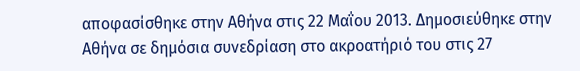αποφασίσθηκε στην Αθήνα στις 22 Μαΐου 2013. Δημοσιεύθηκε στην Αθήνα σε δημόσια συνεδρίαση στο ακροατήριό του στις 27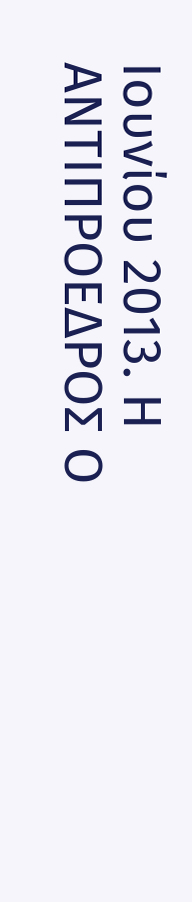Ιουνίου 2013. Η ΑΝΤΙΠΡΟΕΔΡΟΣ Ο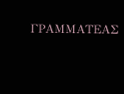ΓΡΑΜΜΑΤΕΑΣ